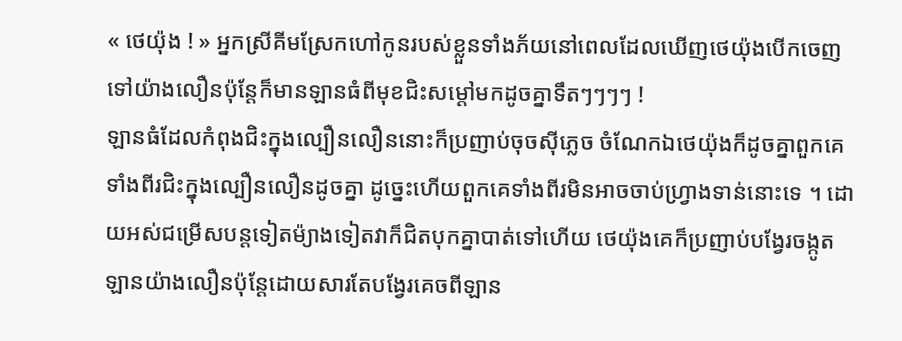« ថេយ៉ុង ! » អ្នកស្រីគីមស្រែកហៅកូនរបស់ខ្លួនទាំងភ័យនៅពេលដែលឃើញថេយ៉ុងបើកចេញទៅយ៉ាងលឿនប៉ុន្តែក៏មានឡានធំពីមុខជិះសម្តៅមកដូចគ្នាទឹតៗៗៗៗ !
ឡានធំដែលកំពុងជិះក្នុងល្បឿនលឿននោះក៏ប្រញាប់ចុចសុីភ្លេច ចំណែកឯថេយ៉ុងក៏ដូចគ្នាពួកគេទាំងពីរជិះក្នុងល្បឿនលឿនដូចគ្នា ដូច្នេះហើយពួកគេទាំងពីរមិនអាចចាប់ហ្រ្វាងទាន់នោះទេ ។ ដោយអស់ជម្រើសបន្តទៀតម៉្យាងទៀតវាក៏ជិតបុកគ្នាបាត់ទៅហើយ ថេយ៉ុងគេក៏ប្រញាប់បង្វែរចង្កូតឡានយ៉ាងលឿនប៉ុន្តែដោយសារតែបង្វែរគេចពីឡាន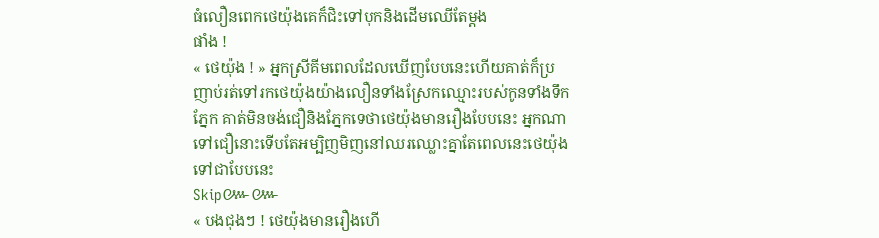ធំលឿនពេកថេយ៉ុងគេក៏ជិះទៅបុកនិងដើមឈើតែម្តង
ផាំង !
« ថេយ៉ុង ! » អ្នកស្រីគីមពេលដែលឃើញបែបនេះហើយគាត់ក៏ប្រញាប់រត់ទៅរកថេយ៉ុងយ៉ាងលឿនទាំងស្រែកឈ្មោះរបស់កូនទាំងទឹកភ្នែក គាត់មិនចង់ជឿនិងភ្នែកទេថាថេយ៉ុងមានរឿងបែបនេះ អ្នកណាទៅជឿនោះទើបតែអម្បិញមិញនៅឈរឈ្លោះគ្នាតែពេលនេះថេយ៉ុងទៅជាបែបនេះ
Skip៚៚
« បងជុងៗ ! ថេយ៉ុងមានរឿងហើ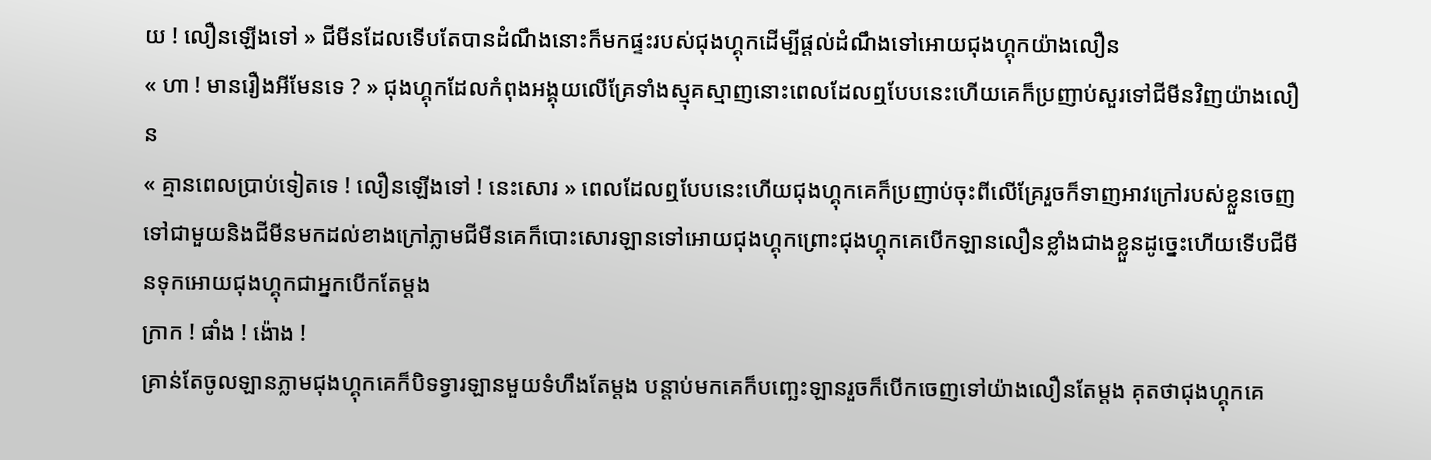យ ! លឿនឡើងទៅ » ជីមីនដែលទើបតែបានដំណឹងនោះក៏មកផ្ទះរបស់ជុងហ្គុកដើម្បីផ្តល់ដំណឹងទៅអោយជុងហ្គុកយ៉ាងលឿន
« ហា ! មានរឿងអីមែនទេ ? » ជុងហ្គុកដែលកំពុងអង្គុយលើគ្រែទាំងស្មុគស្មាញនោះពេលដែលឮបែបនេះហើយគេក៏ប្រញាប់សួរទៅជីមីនវិញយ៉ាងលឿន
« គ្មានពេលប្រាប់ទៀតទេ ! លឿនឡើងទៅ ! នេះសោរ » ពេលដែលឮបែបនេះហើយជុងហ្គុកគេក៏ប្រញាប់ចុះពីលើគ្រែរួចក៏ទាញអាវក្រៅរបស់ខ្លួនចេញទៅជាមួយនិងជីមីនមកដល់ខាងក្រៅភ្លាមជីមីនគេក៏បោះសោរឡានទៅអោយជុងហ្គុកព្រោះជុងហ្គុកគេបើកឡានលឿនខ្លាំងជាងខ្លួនដូច្នេះហើយទើបជីមីនទុកអោយជុងហ្គុកជាអ្នកបើកតែម្តង
ក្រាក ! ផាំង ! ង៉ោង !
គ្រាន់តែចូលឡានភ្លាមជុងហ្គុកគេក៏បិទទ្វារឡានមួយទំហឹងតែម្តង បន្តាប់មកគេក៏បញ្ឆេះឡានរួចក៏បើកចេញទៅយ៉ាងលឿនតែម្តង គុតថាជុងហ្គុកគេ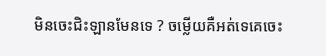មិនចេះជិះឡានមែនទេ ? ចម្លើយគឺអត់ទេគេចេះ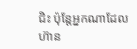ជិះ ប៉ុន្តែអ្នកណាដែលហ៊ាន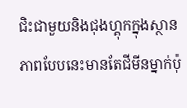ជិះជាមួយនិងជុងហ្គុកក្នុងស្ថានភាពបែបនេះមានតែជីមីនម្នាក់ប៉ុ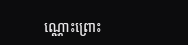ណ្ណោះព្រោះ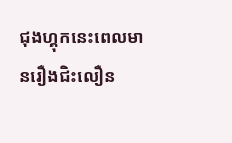ជុងហ្គុកនេះពេលមានរឿងជិះលឿន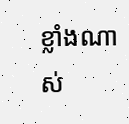ខ្លាំងណាស់